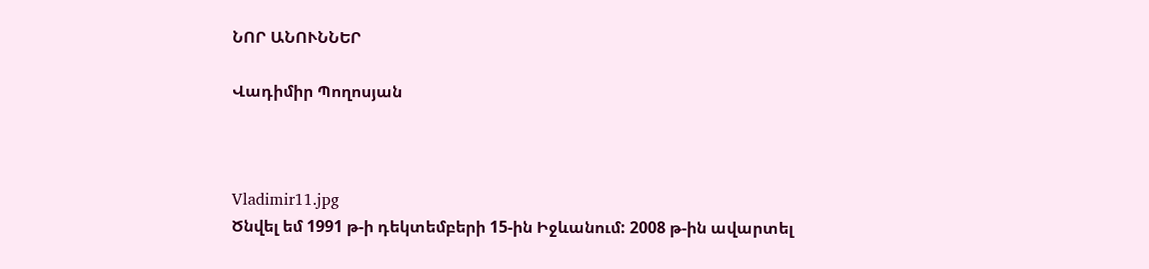ՆՈՐ ԱՆՈՒՆՆԵՐ

Վադիմիր Պողոսյան



Vladimir11.jpg
Ծնվել եմ 1991 թ-ի դեկտեմբերի 15-ին Իջևանում: 2008 թ-ին ավարտել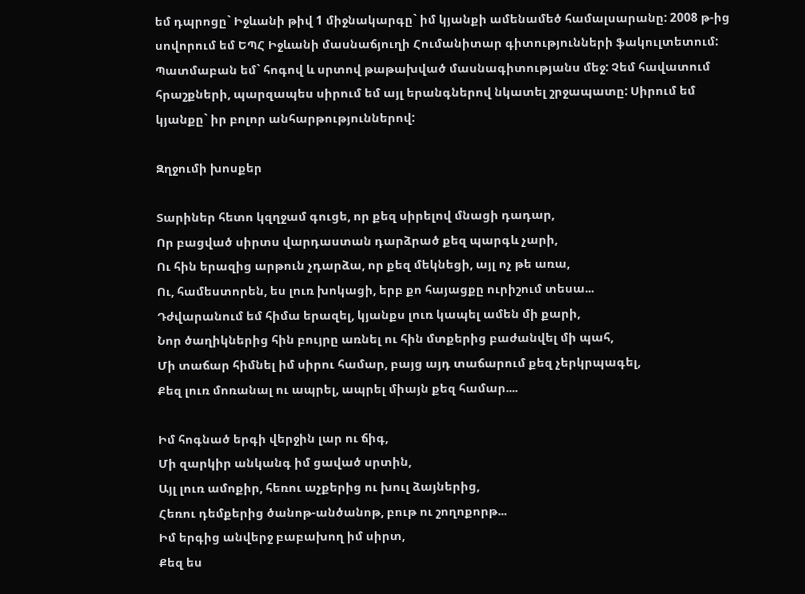եմ դպրոցը` Իջևանի թիվ 1 միջնակարգը` իմ կյանքի ամենամեծ համալսարանը: 2008 թ-ից սովորում եմ ԵՊՀ Իջևանի մասնաճյուղի Հումանիտար գիտությունների ֆակուլտետում: Պատմաբան եմ` հոգով և սրտով թաթախված մասնագիտությանս մեջ: Չեմ հավատում հրաշքների, պարզապես սիրում եմ այլ երանգներով նկատել շրջապատը: Սիրում եմ կյանքը` իր բոլոր անհարթություններով:

Զղջումի խոսքեր

Տարիներ հետո կզղջամ գուցե, որ քեզ սիրելով մնացի դադար,
Որ բացված սիրտս վարդաստան դարձրած քեզ պարգև չարի,
Ու հին երազից արթուն չդարձա, որ քեզ մեկնեցի, այլ ոչ թե առա,
Ու, համեստորեն, ես լուռ խոկացի, երբ քո հայացքը ուրիշում տեսա...
Դժվարանում եմ հիմա երազել, կյանքս լուռ կապել ամեն մի քարի,
Նոր ծաղիկներից հին բույրը առնել ու հին մտքերից բաժանվել մի պահ,
Մի տաճար հիմնել իմ սիրու համար, բայց այդ տաճարում քեզ չերկրպագել,
Քեզ լուռ մոռանալ ու ապրել, ապրել միայն քեզ համար....

Իմ հոգնած երգի վերջին լար ու ճիգ,
Մի զարկիր անկանգ իմ ցաված սրտին,
Այլ լուռ ամոքիր, հեռու աչքերից ու խուլ ձայներից,
Հեռու դեմքերից ծանոթ-անծանոթ, բութ ու շողոքորթ...
Իմ երգից անվերջ բաբախող իմ սիրտ,
Քեզ ես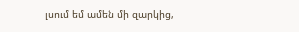լսում եմ ամեն մի զարկից,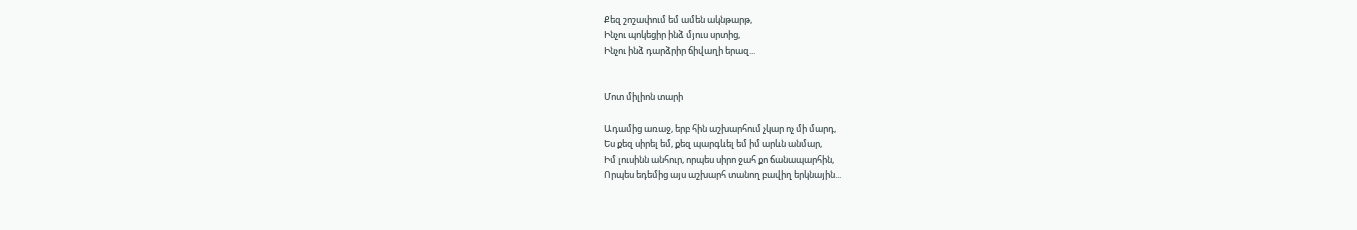Քեզ շոշափում եմ ամեն ակնթարթ,
Ինչու պոկեցիր ինձ մյուս սրտից,
Ինչու ինձ դարձրիր ճիվաղի երազ...


Մոտ միլիոն տարի

Ադամից առաջ, երբ հին աշխարհում չկար ոչ մի մարդ,
Ես քեզ սիրել եմ, քեզ պարգևել եմ իմ արևն անմար,
Իմ լուսինն անհուր, որպես սիրո ջահ քո ճանապարհին,
Որպես եդեմից այս աշխարհ տանող բավիղ երկնային...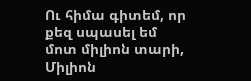Ու հիմա գիտեմ, որ քեզ սպասել եմ մոտ միլիոն տարի,
Միլիոն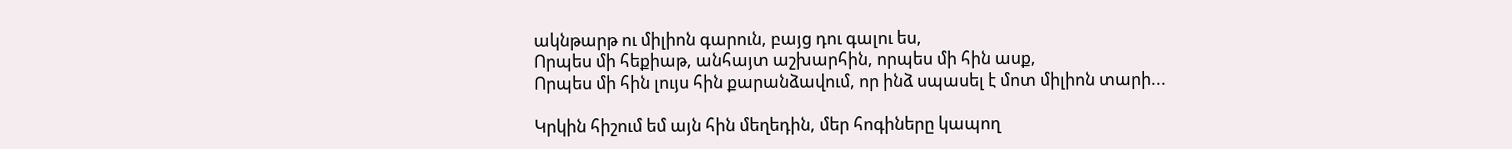ակնթարթ ու միլիոն գարուն, բայց դու գալու ես,
Որպես մի հեքիաթ, անհայտ աշխարհին, որպես մի հին ասք,
Որպես մի հին լույս հին քարանձավում, որ ինձ սպասել է մոտ միլիոն տարի...

Կրկին հիշում եմ այն հին մեղեդին, մեր հոգիները կապող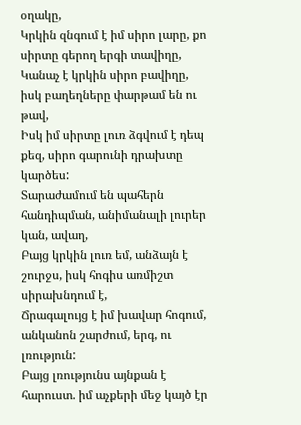օղակը,
Կրկին զնգում է իմ սիրո լարը, քո սիրտը գերող երգի տավիղը,
Կանաչ է կրկին սիրո բավիղը, իսկ բաղեղները փարթամ են ու թավ,
Իսկ իմ սիրտը լուռ ձգվում է դեպ քեզ, սիրո գարունի դրախտը կարծես:
Տարաժամում են պահերն հանդիպման, անիմանալի լուրեր կան, ավաղ,
Բայց կրկին լուռ եմ, անձայն է շուրջս, իսկ հոգիս առմիշտ սիրախնդում է,
Ճրագալույց է իմ խավար հոգում, անկանոն շարժում, երգ, ու լռություն:
Բայց լռությունս այնքան է հարուստ. իմ աչքերի մեջ կայծ էր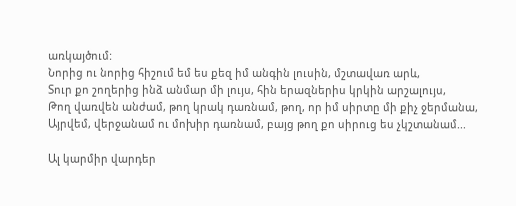առկայծում:
Նորից ու նորից հիշում եմ ես քեզ իմ անգին լուսին, մշտավառ արև,
Տուր քո շողերից ինձ անմար մի լույս, հին երազներիս կրկին արշալույս,
Թող վառվեն անժամ, թող կրակ դառնամ, թող, որ իմ սիրտը մի քիչ ջերմանա,
Այրվեմ, վերջանամ ու մոխիր դառնամ, բայց թող քո սիրուց ես չկշտանամ...

Ալ կարմիր վարդեր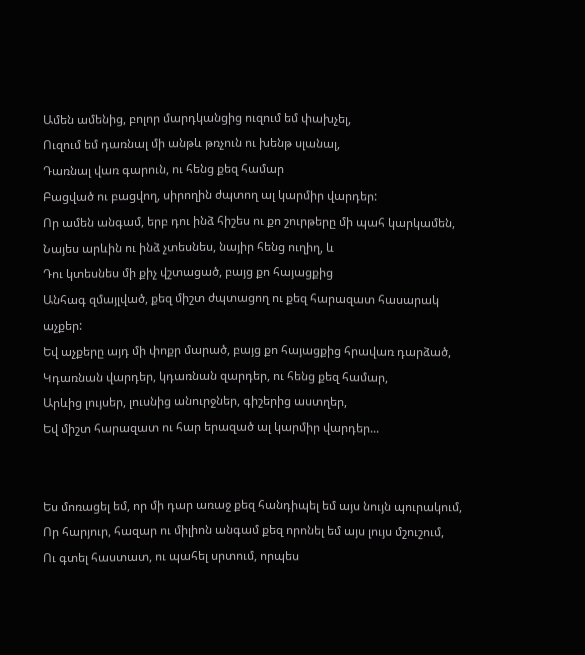Ամեն ամենից, բոլոր մարդկանցից ուզում եմ փախչել,
Ուզում եմ դառնալ մի անթև թռչուն ու խենթ սլանալ,
Դառնալ վառ գարուն, ու հենց քեզ համար
Բացված ու բացվող, սիրողին ժպտող ալ կարմիր վարդեր:
Որ ամեն անգամ, երբ դու ինձ հիշես ու քո շուրթերը մի պահ կարկամեն,
Նայես արևին ու ինձ չտեսնես, նայիր հենց ուղիղ, և
Դու կտեսնես մի քիչ վշտացած, բայց քո հայացքից
Անհագ զմայլված, քեզ միշտ ժպտացող ու քեզ հարազատ հասարակ աչքեր:
Եվ աչքերը այդ մի փոքր մարած, բայց քո հայացքից հրավառ դարձած,
Կդառնան վարդեր, կդառնան զարդեր, ու հենց քեզ համար,
Արևից լույսեր, լուսնից անուրջներ, գիշերից աստղեր,
Եվ միշտ հարազատ ու հար երազած ալ կարմիր վարդեր...


Ես մոռացել եմ, որ մի դար առաջ քեզ հանդիպել եմ այս նույն պուրակում,
Որ հարյուր, հազար ու միլիոն անգամ քեզ որոնել եմ այս լույս մշուշում,
Ու գտել հաստատ, ու պահել սրտում, որպես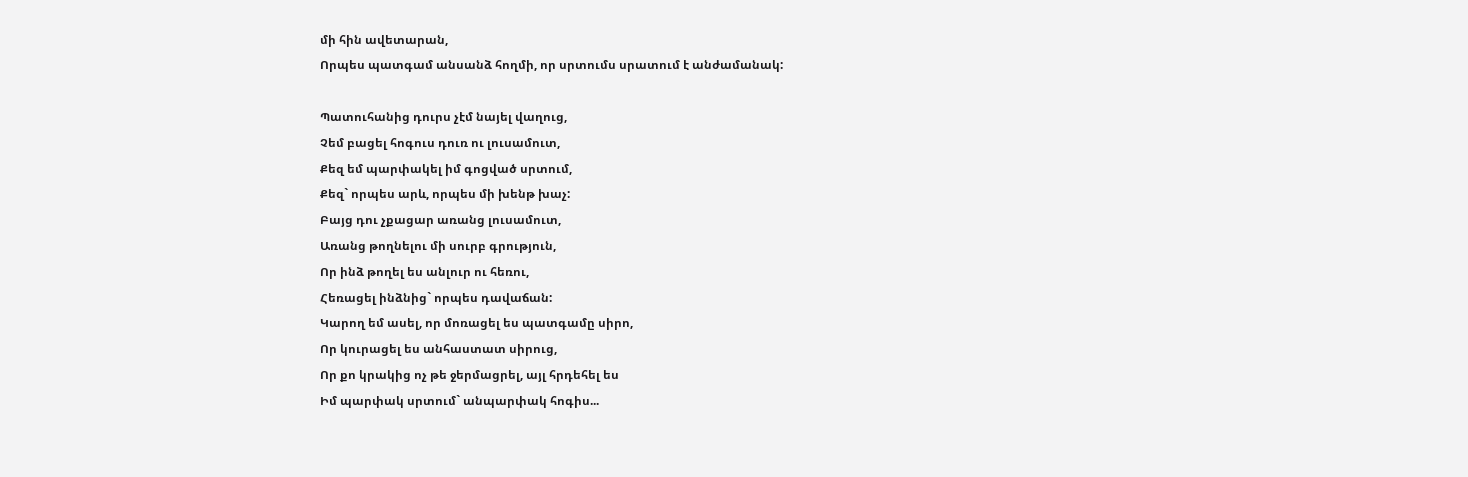մի հին ավետարան,
Որպես պատգամ անսանձ հողմի, որ սրտումս սրատում է անժամանակ:

Պատուհանից դուրս չէմ նայել վաղուց,
Չեմ բացել հոգուս դուռ ու լուսամուտ,
Քեզ եմ պարփակել իմ գոցված սրտում,
Քեզ` որպես արև, որպես մի խենթ խաչ:
Բայց դու չքացար առանց լուսամուտ,
Առանց թողնելու մի սուրբ գրություն,
Որ ինձ թողել ես անլուր ու հեռու,
Հեռացել ինձնից` որպես դավաճան:
Կարող եմ ասել, որ մոռացել ես պատգամը սիրո,
Որ կուրացել ես անհաստատ սիրուց,
Որ քո կրակից ոչ թե ջերմացրել, այլ հրդեհել ես
Իմ պարփակ սրտում` անպարփակ հոգիս...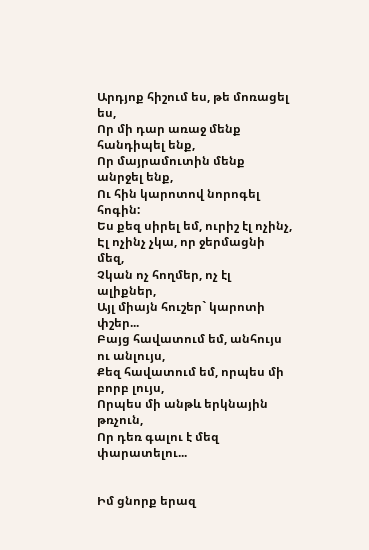Արդյոք հիշում ես, թե մոռացել ես,
Որ մի դար առաջ մենք հանդիպել ենք,
Որ մայրամուտին մենք անրջել ենք,
Ու հին կարոտով նորոգել հոգին:
Ես քեզ սիրել եմ, ուրիշ էլ ոչինչ,
Էլ ոչինչ չկա, որ ջերմացնի մեզ,
Չկան ոչ հողմեր, ոչ էլ ալիքներ,
Այլ միայն հուշեր` կարոտի փշեր...
Բայց հավատում եմ, անհույս ու անլույս,
Քեզ հավատում եմ, որպես մի բորբ լույս,
Որպես մի անթև երկնային թռչուն,
Որ դեռ գալու է մեզ փարատելու...


Իմ ցնորք երազ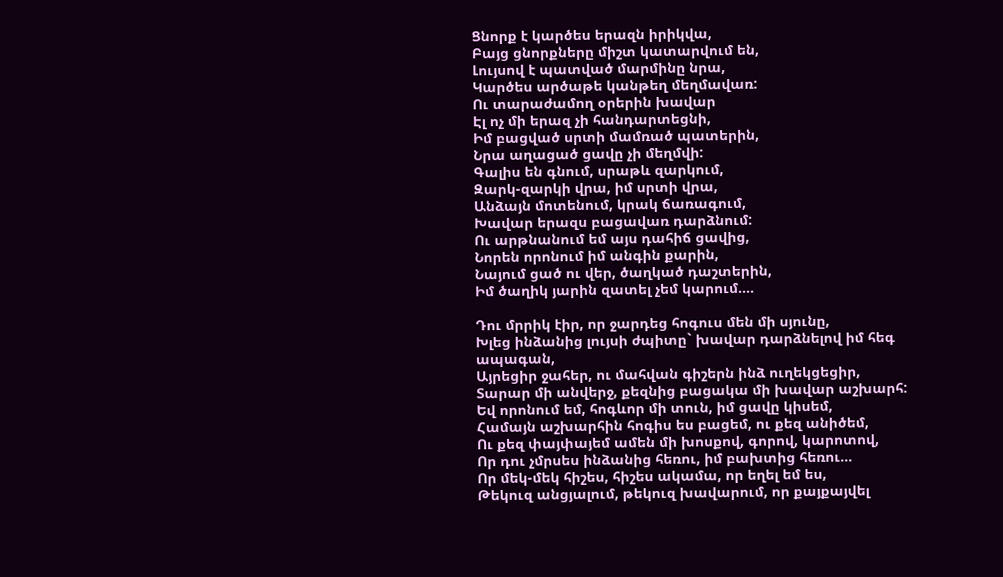Ցնորք է կարծես երազն իրիկվա,
Բայց ցնորքները միշտ կատարվում են,
Լույսով է պատված մարմինը նրա,
Կարծես արծաթե կանթեղ մեղմավառ:
Ու տարաժամող օրերին խավար
Էլ ոչ մի երազ չի հանդարտեցնի,
Իմ բացված սրտի մամռած պատերին,
Նրա աղացած ցավը չի մեղմվի:
Գալիս են գնում, սրաթև զարկում,
Զարկ-զարկի վրա, իմ սրտի վրա,
Անձայն մոտենում, կրակ ճառագում,
Խավար երազս բացավառ դարձնում:
Ու արթնանում եմ այս դահիճ ցավից,
Նորեն որոնում իմ անգին քարին,
Նայում ցած ու վեր, ծաղկած դաշտերին,
Իմ ծաղիկ յարին զատել չեմ կարում....

Դու մրրիկ էիր, որ ջարդեց հոգուս մեն մի սյունը,
Խլեց ինձանից լույսի ժպիտը` խավար դարձնելով իմ հեգ ապագան,
Այրեցիր ջահեր, ու մահվան գիշերն ինձ ուղեկցեցիր,
Տարար մի անվերջ, քեզնից բացակա մի խավար աշխարհ:
Եվ որոնում եմ, հոգևոր մի տուն, իմ ցավը կիսեմ,
Համայն աշխարհին հոգիս ես բացեմ, ու քեզ անիծեմ,
Ու քեզ փայփայեմ ամեն մի խոսքով, գորով, կարոտով,
Որ դու չմրսես ինձանից հեռու, իմ բախտից հեռու...
Որ մեկ-մեկ հիշես, հիշես ակամա, որ եղել եմ ես,
Թեկուզ անցյալում, թեկուզ խավարում, որ քայքայվել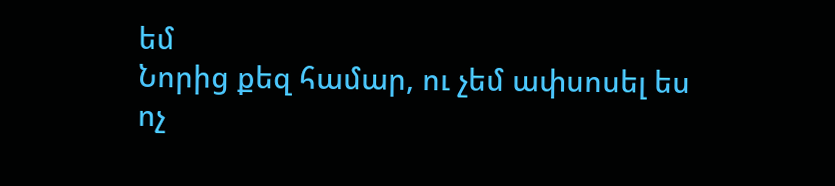եմ
Նորից քեզ համար, ու չեմ ափսոսել ես ոչ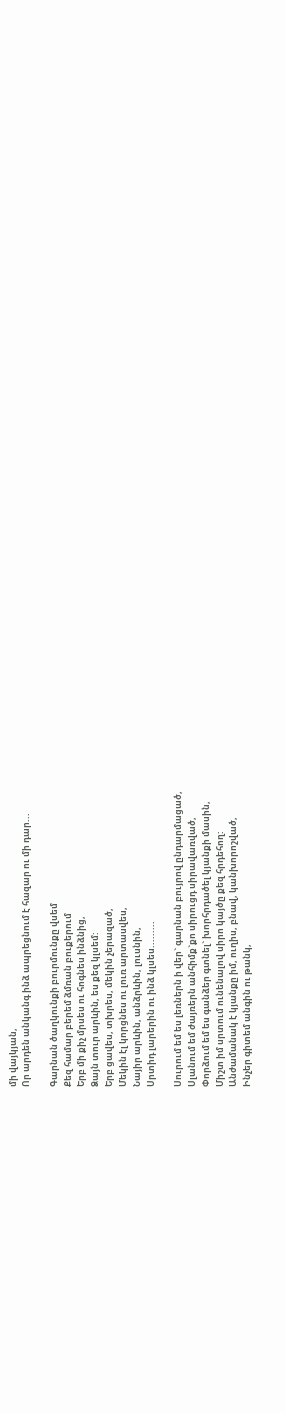մի վայկյան,
Որ արդեն անկանգ ինձ ապրեցնում է հազար ու մի դար...

Գարնան ծաղկունքի բուրմունքը վսեմ
Քեզ համար բերեմ ձմռան բուքերում
Երբ մի քիչ մրսես ու հոգնես ինձնից,
Ձայն տուր արևին, ես քեզ կլսեմ:
Երբ ցավես, տխրես, մեկին չերազած,
Մեկին էլ կորցնես ու լուռ արտասվես,
Նայիր արևին, անձրևին, լուսնին,
Սրտիդ լարերին ու ինձ կլսես.........

Սուրում եմ ես լեռներն ի վեր` գարնան բույրով ընդարմացած,
Սլանում եմ ժայռերն անհիմք`քո սիրուցդ սիրավառված,
Փորձում եմ ես գանձեր գտնել` խորհրդածել կյանքի մասին,
Միշտ իմ սրտում ունենալով սիրո կայծը քեզ հրդեհող:
Անժամանակ է կյանքը իմ, ուղիս, բնավ, կանխորոշված,
Ինչեր գիտեմ անգին ու թանկ,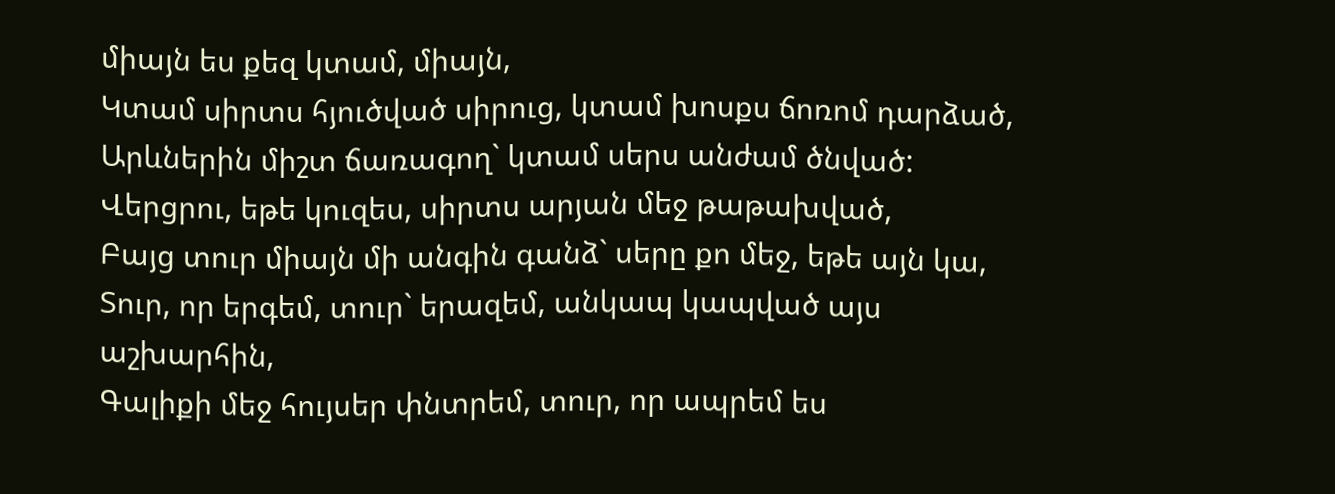միայն ես քեզ կտամ, միայն,
Կտամ սիրտս հյուծված սիրուց, կտամ խոսքս ճոռոմ դարձած,
Արևներին միշտ ճառագող` կտամ սերս անժամ ծնված:
Վերցրու, եթե կուզես, սիրտս արյան մեջ թաթախված,
Բայց տուր միայն մի անգին գանձ` սերը քո մեջ, եթե այն կա,
Տուր, որ երգեմ, տուր` երազեմ, անկապ կապված այս աշխարհին,
Գալիքի մեջ հույսեր փնտրեմ, տուր, որ ապրեմ ես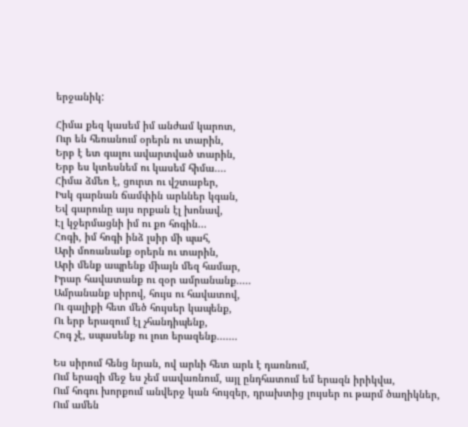երջանիկ:

Հիմա քեզ կասեմ իմ անժամ կարոտ,
Ուր են հեռանում օրերն ու տարին,
Երբ է ետ գալու ավարտված տարին,
Երբ ես կտեսնեմ ու կասեմ հիմա....
Հիմա ձմեռ է, ցուրտ ու վշտաբեր,
Իսկ գարնան ճամփին արևներ կգան,
Եվ գարունը այս որքան էլ խոնավ,
Էլ կջերմացնի իմ ու քո հոգին...
Հոգի, իմ հոգի ինձ լսիր մի պահ,
Արի մոռանանք օրերն ու տարին,
Արի մենք ապրենք միայն մեզ համար,
Իրար հավատանք ու զօր ամրանանք.....
Ամրանանք սիրով, հույս ու հավատով,
Ու գալիքի հետ մեծ հույսեր կապենք,
Ու երբ երազում էլ չհանդիպենք,
Հոգ չէ, սպասենք ու լուռ երազենք.......

Ես սիրում հենց նրան, ով արևի հետ արև է դառնում,
Ում երազի մեջ ես չեմ սավառնում, այլ ընդհատում եմ երազն իրիկվա,
Ում հոգու խորքում անվերջ կան հույզեր, դրախտից լույսեր ու թարմ ծաղիկներ,
Ում ամեն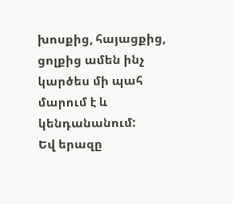խոսքից, հայացքից, ցոլքից ամեն ինչ կարծես մի պահ մարում է և կենդանանում:
Եվ երազը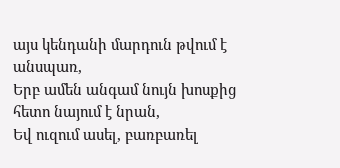այս կենդանի մարդուն թվում է անսպառ,
Երբ ամեն անգամ նույն խոսքից հետո նայում է նրան,
Եվ ուզում ասել, բառբառել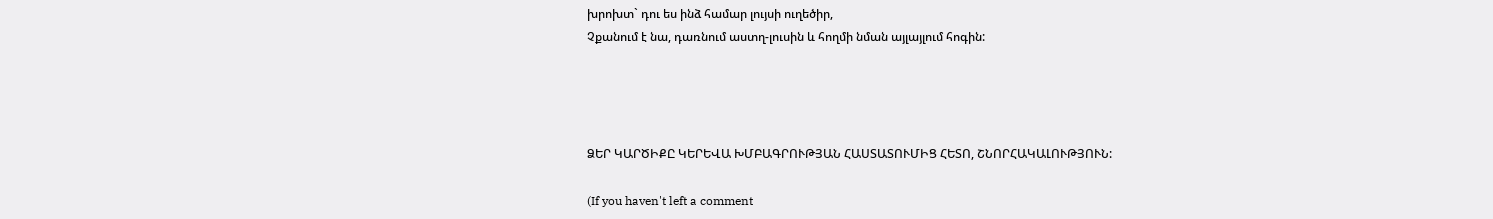խրոխտ` դու ես ինձ համար լույսի ուղեծիր,
Չքանում է նա, դառնում աստղ-լուսին և հողմի նման այլայլում հոգին:




ՁԵՐ ԿԱՐԾԻՔԸ ԿԵՐԵՎԱ ԽՄԲԱԳՐՈՒԹՅԱՆ ՀԱՍՏԱՏՈՒՄԻՑ ՀԵՏՈ, ՇՆՈՐՀԱԿԱԼՈՒԹՅՈՒՆ:

(If you haven't left a comment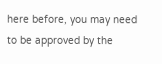here before, you may need to be approved by the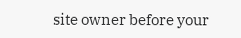site owner before your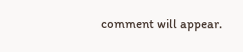comment will appear.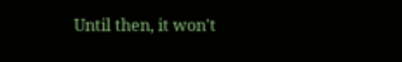Until then, it won't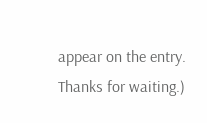appear on the entry. Thanks for waiting.)